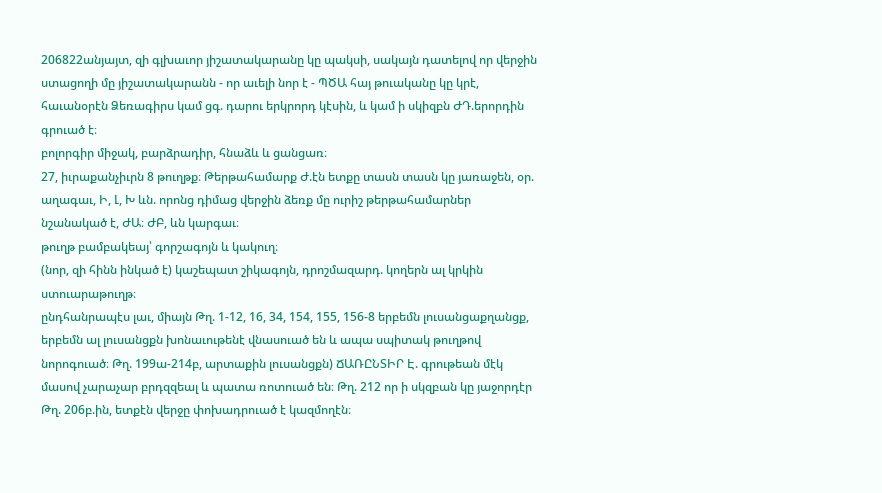206822անյայտ, զի գլխաւոր յիշատակարանը կը պակսի, սակայն դատելով որ վերջին ստացողի մը յիշատակարանն - որ աւելի նոր է - ՊԾԱ հայ թուականը կը կրէ, հաւանօրէն Ձեռագիրս կամ ցգ. դարու երկրորդ կէսին, և կամ ի սկիզբն ԺԴ.երորդին գրուած է։
բոլորգիր միջակ, բարձրադիր, հնաձև և ցանցառ։
27, իւրաքանչիւրն 8 թուղթք։ Թերթահամարք Ժ.էն ետքը տասն տասն կը յառաջեն, օր. աղագաւ, Ի, Լ, Խ ևն. որոնց դիմաց վերջին ձեռք մը ուրիշ թերթահամարներ նշանակած է, ԺԱ։ ԺԲ, ևն կարգաւ։
թուղթ բամբակեայ՝ գորշագոյն և կակուղ։
(նոր, զի հինն ինկած է) կաշեպատ շիկագոյն, դրոշմազարդ. կողերն ալ կրկին ստուարաթուղթ։
ընդհանրապէս լաւ, միայն Թղ. 1-12, 16, 34, 154, 155, 156-8 երբեմն լուսանցաքղանցք, երբեմն ալ լուսանցքն խոնաւութենէ վնասուած են և ապա սպիտակ թուղթով նորոգուած։ Թղ. 199ա-214բ, արտաքին լուսանցքն) ՃԱՌԸՆՏԻՐ Է. գրութեան մէկ մասով չարաչար բրդզզեալ և պատա ռոտուած են։ Թղ. 212 որ ի սկզբան կը յաջորդէր Թղ. 206բ.ին, ետքէն վերջը փոխադրուած է կազմողէն։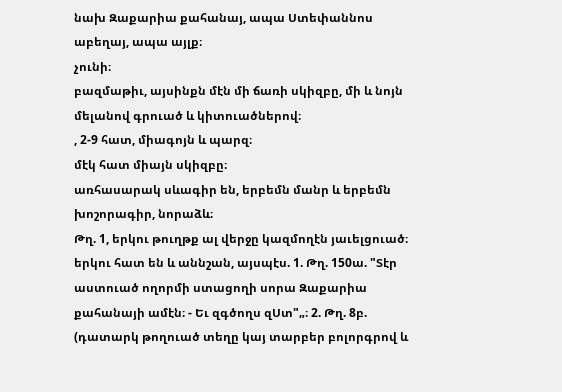նախ Զաքարիա քահանայ, ապա Ստեփաննոս աբեղայ, ապա այլք։
չունի։
բազմաթիւ, այսինքն մէն մի ճառի սկիզբը, մի և նոյն մելանով գրուած և կիտուածներով։
, 2-9 հատ, միագոյն և պարզ։
մէկ հատ միայն սկիզբը։
առհասարակ սևագիր են, երբեմն մանր և երբեմն խոշորագիր, նորաձև։
Թղ. 1, երկու թուղթք ալ վերջը կազմողէն յաւելցուած։
երկու հատ են և աննշան, այսպէս. 1. Թղ. 150ա. "Տէր աստուած ողորմի ստացողի սորա Զաքարիա քահանայի ամէն։ - Եւ զգծողս զՍտ"„։ 2. Թղ. 8բ. (դատարկ թողուած տեղը կայ տարբեր բոլորգրով և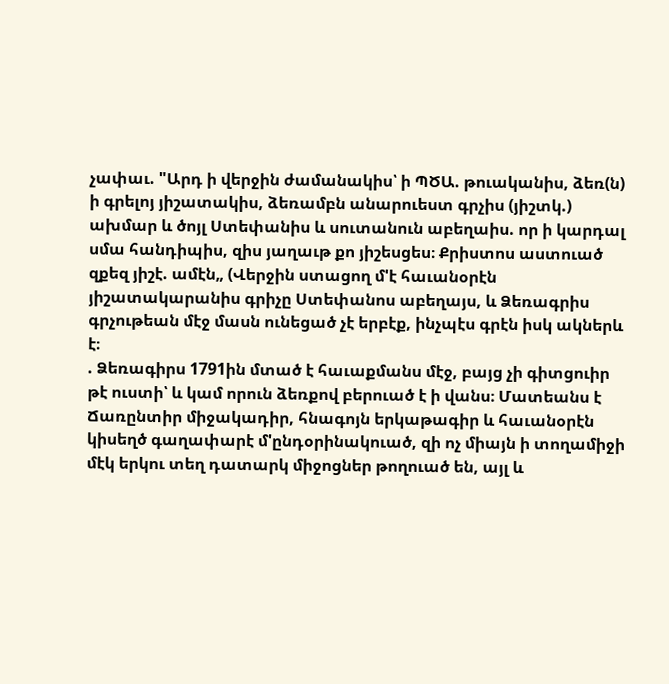չափաւ. "Արդ ի վերջին ժամանակիս՝ ի ՊԾԱ. թուականիս, ձեռ(ն) ի գրելոյ յիշատակիս, ձեռամբն անարուեստ գրչիս (յիշտկ.) ախմար և ծոյլ Ստեփանիս և սուտանուն աբեղաիս. որ ի կարդալ սմա հանդիպիս, զիս յաղաւթ քո յիշեսցես։ Քրիստոս աստուած զքեզ յիշէ. ամէն„ (Վերջին ստացող մ'է հաւանօրէն յիշատակարանիս գրիչը Ստեփանոս աբեղայս, և Ձեռագրիս գրչութեան մէջ մասն ունեցած չէ երբէք, ինչպէս գրէն իսկ ակներև է։
. Ձեռագիրս 1791ին մտած է հաւաքմանս մէջ, բայց չի գիտցուիր թէ ուստի՝ և կամ որուն ձեռքով բերուած է ի վանս։ Մատեանս է Ճառընտիր միջակադիր, հնագոյն երկաթագիր և հաւանօրէն կիսեղծ գաղափարէ մ'ընդօրինակուած, զի ոչ միայն ի տողամիջի մէկ երկու տեղ դատարկ միջոցներ թողուած են, այլ և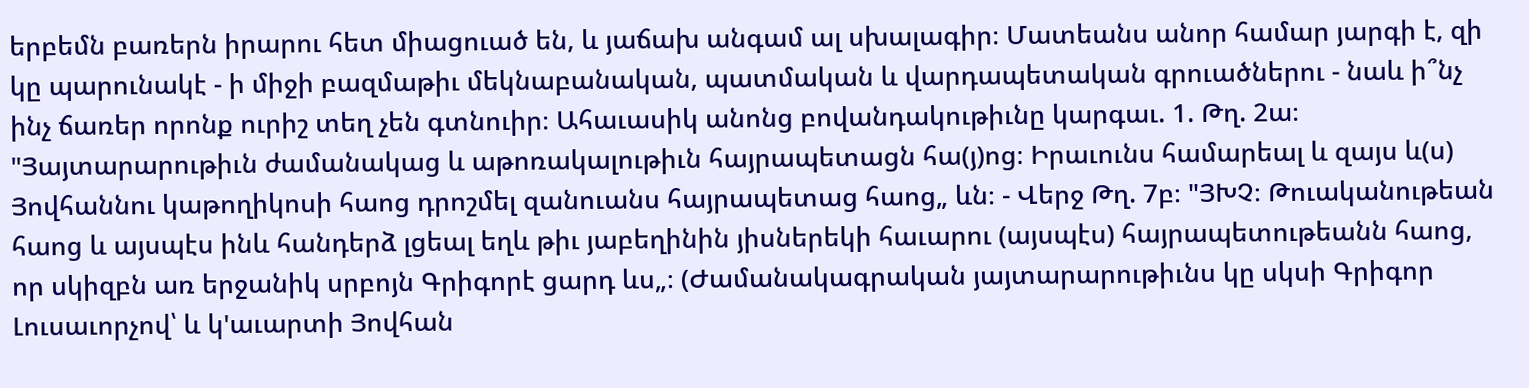երբեմն բառերն իրարու հետ միացուած են, և յաճախ անգամ ալ սխալագիր։ Մատեանս անոր համար յարգի է, զի կը պարունակէ - ի միջի բազմաթիւ մեկնաբանական, պատմական և վարդապետական գրուածներու - նաև ի՞նչ ինչ ճառեր որոնք ուրիշ տեղ չեն գտնուիր։ Ահաւասիկ անոնց բովանդակութիւնը կարգաւ. 1. Թղ. 2ա։ "Յայտարարութիւն ժամանակաց և աթոռակալութիւն հայրապետացն հա(յ)ոց։ Իրաւունս համարեալ և զայս և(ս) Յովհաննու կաթողիկոսի հաոց դրոշմել զանուանս հայրապետաց հաոց„ ևն։ - Վերջ Թղ. 7բ։ "ՅԽՉ։ Թուականութեան հաոց և այսպէս ինև հանդերձ լցեալ եղև թիւ յաբեղինին յիսներեկի հաւարու (այսպէս) հայրապետութեանն հաոց, որ սկիզբն առ երջանիկ սրբոյն Գրիգորէ ցարդ ևս„։ (Ժամանակագրական յայտարարութիւնս կը սկսի Գրիգոր Լուսաւորչով՝ և կ'աւարտի Յովհան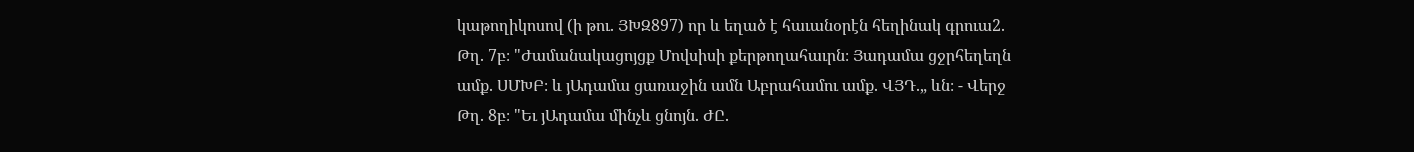կաթողիկոսով (ի թու. ՅԽԶ897) որ և եղած է հաւանօրէն հեղինակ գրուա2. Թղ. 7բ։ "Ժամանակացոյցք Մովսիսի քերթողահաւրն։ Յադամա ցջրհեղեղն ամք. ՍՄԽԲ։ և յԱդամա ցառաջին ամն Աբրահամու ամք. ՎՅԴ.„ ևն։ - Վերջ Թղ. 8բ։ "Եւ յԱդամա մինչև ցնոյն. ԺԸ.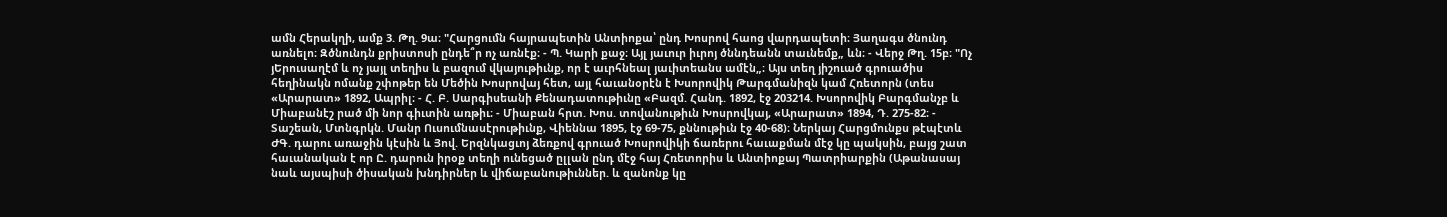ամն Հերակղի, ամք 3. Թղ. 9ա։ "Հարցումն հայրապետին Անտիոքա՝ ընդ Խոսրով հաոց վարդապետի։ Յաղագս ծնունդ առնելո։ Զծնունդն քրիստոսի ընդե՞ր ոչ առնէք։ - Պ. Կարի քաջ։ Այլ յաւուր իւրոյ ծննդեանն տաւնեմք„ ևն։ - Վերջ Թղ. 15բ։ "Ոչ յԵրուսաղէմ և ոչ յայլ տեղիս և բազում վկայութիւնք, որ է աւրհնեալ յաւիտեանս ամէն„։ Այս տեղ յիշուած գրուածիս հեղինակն ոմանք շփոթեր են Մեծին Խոսրովայ հետ, այլ հաւանօրէն է Խսորովիկ Թարգմանիզն կամ Հռետորն (տես «Արարատ» 1892, Ապրիլ։ - Հ. Բ. Սարգիսեանի Քենադատութիւնը «Բազմ. Հանդ. 1892, էջ 203214. Խսորովիկ Բարգմանչբ և Միաբանէշ րած մի նոր գիւտին առթիւ։ - Միաբան հրտ. Խոս. տովանութիւն Խոսրովկայ, «Արարատ» 1894, Դ. 275-82։ - Տաշեան, Մտնգրկն. Մանր Ուսումնասէրութիւնք, Վիեննա 1895, էջ 69-75, քննութիւն էջ 40-68)։ Ներկայ Հարցմունքս թէպէտև ԺԳ. դարու առաջին կէսին և Յով. Երզնկացւոյ ձեռքով գրուած Խոսրովիկի ճառերու հաւաքման մէջ կը պակսին, բայց շատ հաւանական է որ Ը. դարուն իրօք տեղի ունեցած ըլլան ընդ մէջ հայ Հռետորիս և Անտիոքայ Պատրիարքին (Աթանասայ նաև այսպիսի ծիսական խնդիրներ և վիճաբանութիւններ. և զանոնք կը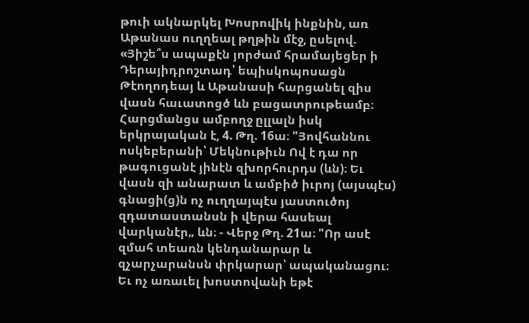թուի ակնարկել Խոսրովիկ ինքնին, առ Աթանաս ուղղեալ թղթին մէջ, ըսելով. «Յիշե՞ս ապաքէն յորժամ հրամայեցեր ի Դերայիդրոշտադ՝ եպիսկոպոսացն Թէողոդեայ և Աթանասի հարցանել զիս վասն հաւատոցծ ևն բացատրութեամբ։ Հարցմանցս ամբողջ ըլլալն իսկ երկրայական է, 4. Թղ. 16ա։ "Յովհաննու ոսկեբերանի՝ Մեկնութիւն Ով է դա որ թագուցանէ յինէն զխորհուրդս (ևն)։ Եւ վասն զի անարատ և ամբիծ իւրոյ (այսպէս) գնացի(ց)ն ոչ ուղղայպէս յաստուծոյ զդատաստանսն ի վերա հասեալ վարկանէր„ ևն։ - Վերջ Թղ. 21ա։ "Որ ասէ զմահ տեառն կենդանարար և զչարչարանսն փրկարար՝ ապականացու։ Եւ ոչ առաւել խոստովանի եթէ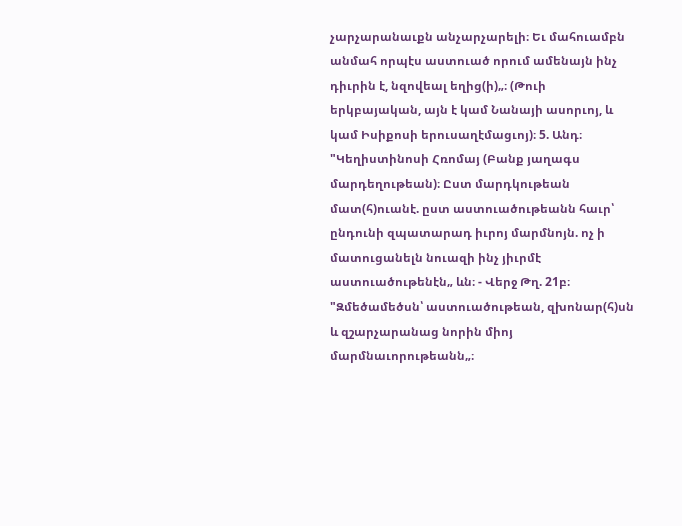չարչարանաւքն անչարչարելի։ Եւ մահուամբն անմահ որպէս աստուած որում ամենայն ինչ դիւրին է, նզովեալ եղից(ի)„։ (Թուի երկբայական, այն է կամ Նանայի ասորւոյ, և կամ Իսիքոսի երուսաղէմացւոյ)։ 5. Անդ։ "Կեղիստինոսի Հռոմայ (Բանք յաղագս մարդեղութեան)։ Ըստ մարդկութեան մատ(հ)ուանէ. ըստ աստուածութեանն հաւր՝ ընդունի զպատարադ իւրոյ մարմնոյն. ոչ ի մատուցանելն նուազի ինչ յիւրմէ աստուածութենէն„ ևն։ - Վերջ Թղ. 21բ։ "Զմեծամեծսն՝ աստուածութեան, զխոնար(հ)սն և զշարչարանաց նորին միոյ մարմնաւորութեանն„։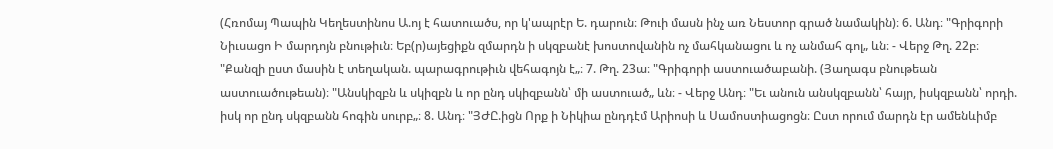(Հռոմայ Պապին Կեղեստինոս Ա.ոյ է հատուածս, որ կ'ապրէր Ե. դարուն։ Թուի մասն ինչ առ Նեստոր գրած նամակին)։ 6. Անդ։ "Գրիգորի Նիւսացո Ի մարդոյն բնութիւն։ Եբ(ր)այեցիքն զմարդն ի սկզբանէ խոստովանին ոչ մահկանացու և ոչ անմահ գոլ„ ևն։ - Վերջ Թղ. 22բ։ "Քանզի ըստ մասին է տեղական. պարագրութիւն վեհագոյն է„։ 7. Թղ. 23ա։ "Գրիգորի աստուածաբանի. (Յաղագս բնութեան աստուածութեան)։ "Անսկիզբն և սկիզբն և որ ընդ սկիզբանն՝ մի աստուած„ ևն։ - Վերջ Անդ։ "Եւ անուն անսկզբանն՝ հայր, իսկզբանն՝ որդի. իսկ որ ընդ սկզբանն հոգին սուրբ„։ 8. Անդ։ "ՅԺԸ.իցն Որք ի Նիկիա ընդդէմ Արիոսի և Սամոստիացոցն։ Ըստ որում մարդն էր ամենևիմբ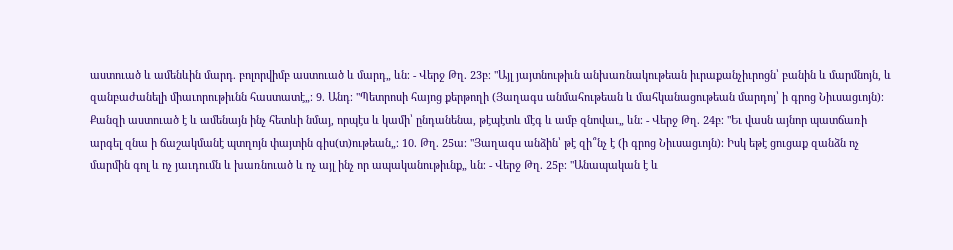աստուած և ամենևին մարդ. բոլորվիմբ աստուած և մարդ„ ևն։ - Վերջ Թղ. 23բ։ "Այլ յայտնութիւն անխառնակութեան իւրաքանչիւրոցն՝ բանին և մարմնոյն, և զանբաժանելի միաւորութիւնն հաստատէ„։ 9. Անդ։ "Պետրոսի հայոց քերթողի (Յաղագս անմահութեան և մահկանացութեան մարդոյ՝ ի գրոց Նիւսացւոյն)։ Քանզի աստուած է և ամենայն ինչ հետևի նմայ, որպէս և կամի՝ ընդանենա, թէպէտև մէգ և ամբ զնովաւ„ ևն։ - Վերջ Թղ. 24բ։ "Եւ վասն այնոր պատճառի արգել զնա ի ճաշակմանէ պտղոյն փայտին գիս(տ)ութեան„։ 10. Թղ. 25ա։ "Յաղագս անձին՝ թէ զի՞նչ է (ի գրոց Նիւսացւոյն)։ Իսկ եթէ ցուցաք զանձն ոչ մարմին գոլ և ոչ յաւդումն և խառնուած և ոչ այլ ինչ որ ապականութիւնք„ ևն։ - Վերջ Թղ. 25բ։ "Անապական է և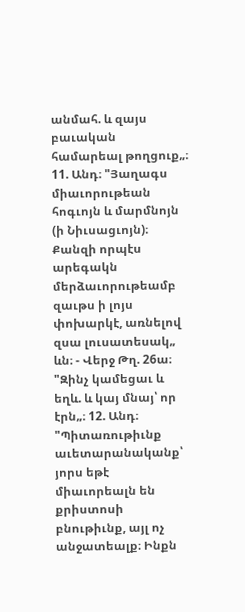անմահ. և զայս բաւական համարեալ թողցուք„։ 11. Անդ։ "Յաղագս միաւորութեան հոգւոյն և մարմնոյն (ի Նիւսացւոյն)։ Քանզի որպէս արեգակն մերձաւորութեամբ զաւթս ի լոյս փոխարկէ, առնելով զսա լուսատեսակ„ ևն։ - Վերջ Թղ. 26ա։ "Զինչ կամեցաւ և եղև. և կայ մնայ՝ որ էրն„։ 12. Անդ։ "Պիտառութիւնք աւետարանականք՝ յորս եթէ միաւորեալն են քրիստոսի բնութիւնք, այլ ոչ անջատեալք։ Ինքն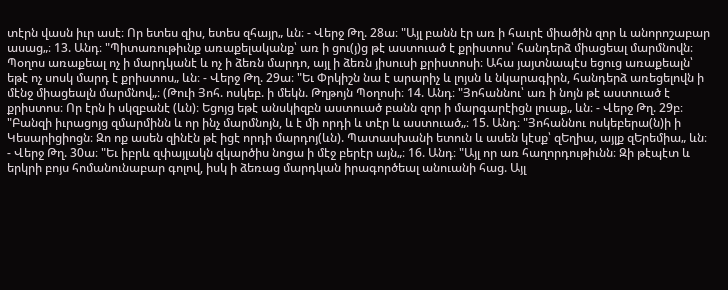տէրն վասն իւր ասէ։ Որ ետես զիս, ետես զհայր„ ևն։ - Վերջ Թղ. 28ա։ "Այլ բանն էր առ ի հաւրէ միածին զոր և անորոշաբար ասաց„։ 13. Անդ։ "Պիտառութիւնք առաքելականք՝ առ ի ցու(յ)ց թէ աստուած է քրիստոս՝ հանդերձ միացեալ մարմնովն։ Պօղոս առաքեալ ոչ ի մարդկանէ և ոչ ի ձեռն մարդո, այլ ի ձեռն յիսուսի քրիստոսի։ Ահա յայտնապէս եցուց առաքեալն՝ եթէ ոչ սոսկ մարդ է քրիստոս„ ևն։ - Վերջ Թղ. 29ա։ "Եւ Փրկիշն նա է արարիչ և լոյսն և նկարագիրն, հանդերձ առեցելովն ի մէնջ միացեալն մարմնով„։ (Թուի Յոհ. ոսկեբ. ի մեկն. Թղթոյն Պօղոսի։ 14. Անդ։ "Յոհաննու՝ առ ի նոյն թէ աստուած է քրիստոս։ Որ էրն ի սկզբանէ (ևն)։ Եցոյց եթէ անսկիզբն աստուած բանն զոր ի մարգարէիցն լուաք„ ևն։ - Վերջ Թղ. 29բ։ "Բանզի իւրացոյց զմարմինն և որ ինչ մարմնոյն, և է մի որդի և տէր և աստուած„։ 15. Անդ։ "Յոհաննու ոսկեբերա(ն)ի ի Կեսարիցիոցն։ Զո ոք ասեն զինէն թէ իցէ որդի մարդոյ(ևն). Պատասխանի ետուն և ասեն կէսք՝ զԵղիա, այլք զԵրեմիա„ ևն։ - Վերջ Թղ. 30ա։ "Եւ իբրև զփայլակն զկարծիս նոցա ի մէջ բերէր այն„։ 16. Անդ։ "Այլ որ առ հաղորդութիւնն։ Զի թէպէտ և երկրի բոյս հոմանունաբար գոլով, իսկ ի ձեռաց մարդկան իրագործեալ անուանի հաց. Այլ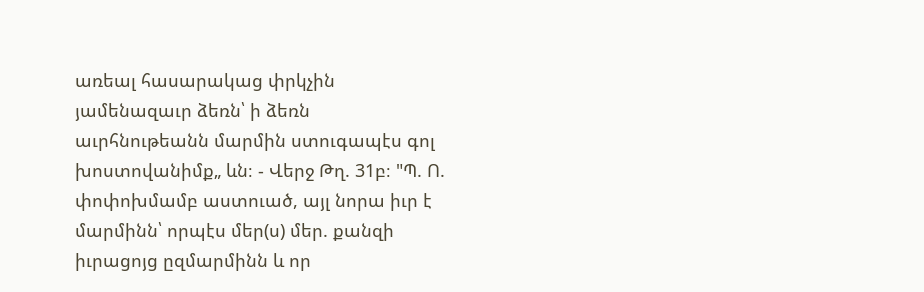առեալ հասարակաց փրկչին յամենազաւր ձեռն՝ ի ձեռն աւրհնութեանն մարմին ստուգապէս գոլ խոստովանիմք„ ևն։ - Վերջ Թղ. 31բ։ "Պ. Ո. փոփոխմամբ աստուած, այլ նորա իւր է մարմինն՝ որպէս մեր(ս) մեր. քանզի իւրացոյց ըզմարմինն և որ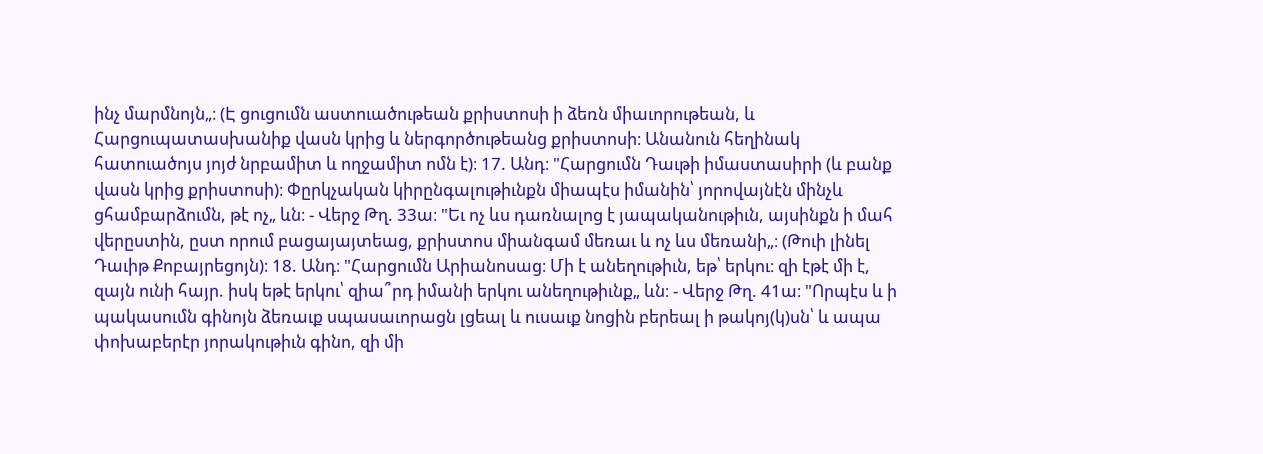ինչ մարմնոյն„։ (Է ցուցումն աստուածութեան քրիստոսի ի ձեռն միաւորութեան, և Հարցուպատասխանիք վասն կրից և ներգործութեանց քրիստոսի։ Անանուն հեղինակ հատուածոյս յոյժ նրբամիտ և ողջամիտ ոմն է)։ 17. Անդ։ "Հարցումն Դաւթի իմաստասիրի (և բանք վասն կրից քրիստոսի)։ Փըրկչական կիրընգալութիւնքն միապէս իմանին՝ յորովայնէն մինչև ցհամբարձումն, թէ ոչ„ ևն։ - Վերջ Թղ. 33ա։ "Եւ ոչ ևս դառնալոց է յապականութիւն, այսինքն ի մահ վերըստին, ըստ որում բացայայտեաց, քրիստոս միանգամ մեռաւ և ոչ ևս մեռանի„։ (Թուի լինել Դաւիթ Քոբայրեցոյն)։ 18. Անդ։ "Հարցումն Արիանոսաց։ Մի է անեղութիւն, եթ՝ երկու։ զի էթէ մի է, զայն ունի հայր. իսկ եթէ երկու՝ զիա՞րդ իմանի երկու անեղութիւնք„ ևն։ - Վերջ Թղ. 41ա։ "Որպէս և ի պակասումն գինոյն ձեռաւք սպասաւորացն լցեալ և ուսաւք նոցին բերեալ ի թակոյ(կ)սն՝ և ապա փոխաբերէր յորակութիւն գինո, զի մի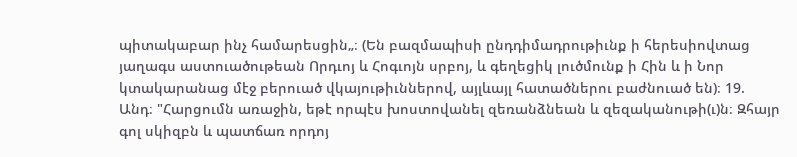պիտակաբար ինչ համարեսցին„։ (Են բազմապիսի ընդդիմադրութիւնք ի հերեսիովտաց յաղագս աստուածութեան Որդւոյ և Հոգւոյն սրբոյ, և գեղեցիկ լուծմունք ի Հին և ի Նոր կտակարանաց մէջ բերուած վկայութիւններով, այլևայլ հատածներու բաժնուած են)։ 19. Անդ։ "Հարցումն առաջին, եթէ որպէս խոստովանել զեռանձնեան և զեզականութի(ւ)ն։ Զհայր գոլ սկիզբն և պատճառ որդոյ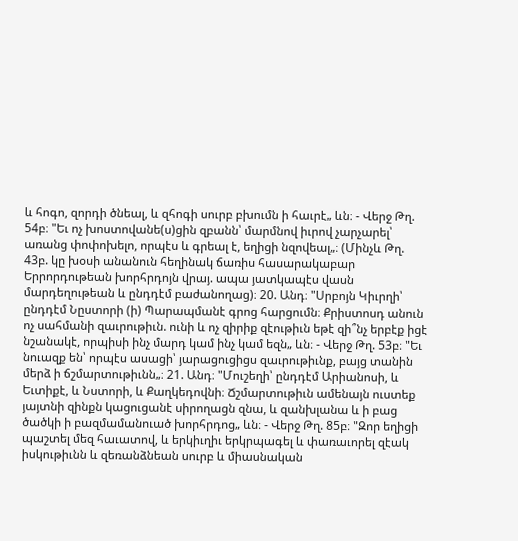և հոգո, զորդի ծնեալ, և զհոգի սուրբ բխումն ի հաւրէ„ ևն։ - Վերջ Թղ. 54բ։ "Եւ ոչ խոստովանե(ս)ցին զբանն՝ մարմնով իւրով չարչարել՝ առանց փոփոխելո, որպէս և գրեալ է, եղիցի նզովեալ„։ (Մինչև Թղ. 43բ. կը խօսի անանուն հեղինակ ճառիս հասարակաբար Երրորդութեան խորհրդոյն վրայ. ապա յատկապէս վասն մարդեղութեան և ընդդէմ բաժանողաց)։ 20. Անդ։ "Սրբոյն Կիւրղի՝ ընդդէմ Նըստորի (ի) Պարապմանէ գրոց հարցումն։ Քրիստոսդ անուն ոչ սահմանի զաւրութիւն. ունի և ոչ զիրիք զէութիւն եթէ զի՞նչ երբէք իցէ նշանակէ, որպիսի ինչ մարդ կամ ինչ կամ եզն„ ևն։ - Վերջ Թղ. 53բ։ "Եւ նուազք են՝ որպէս ասացի՝ յարացուցիցս զաւրութիւնք, բայց տանին մերձ ի ճշմարտութիւնն„։ 21. Անդ։ "Մուշեղի՝ ընդդէմ Արիանոսի, և Եւտիքէ, և Նստորի, և Քաղկեդովնի։ Ճշմարտութիւն ամենայն ուստեք յայտնի զինքն կացուցանէ սիրողացն զնա, և զանխլանա և ի բաց ծածկի ի բազմամանուած խորհրդոց„ ևն։ - Վերջ Թղ. 85բ։ "Զոր եղիցի պաշտել մեզ հաւատով, և երկիւղիւ երկրպագել և փառաւորել զէակ իսկութիւնն և զեռանձնեան սուրբ և միասնական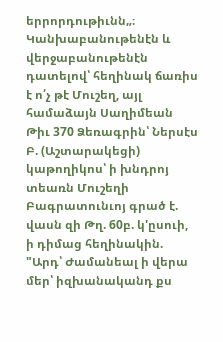երրորդութիւնն„։ Կանխաբանութենէն և վերջաբանութենէն դատելով՝ հեղինակ ճառիս է ո՛չ թէ Մուշեղ, այլ համաձայն Սաղիմեան Թիւ 370 Ձեռագրին՝ Ներսէս Բ. (Աշտարակեցի) կաթողիկոս՝ ի խնդրոյ տեառն Մուշեղի Բագրատունւոյ գրած է. վասն զի Թղ. 60բ. կ'ըսուի, ի դիմաց հեղինակին. "Արդ՝ Ժամանեալ ի վերա մեր՝ իզխանականդ քս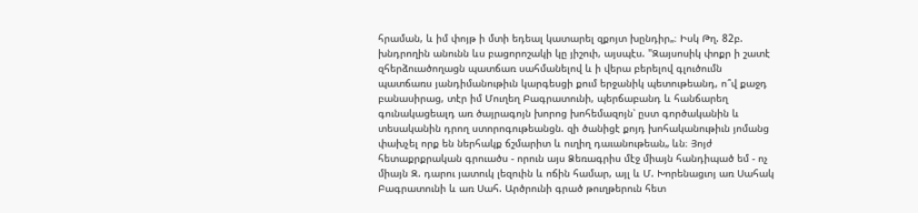հրաման, և իմ փոյթ ի մտի եդեալ կատարել զքոյտ խընդիր„։ Իսկ Թղ. 82բ. խնդրողին անունն ևս բացորոշակի կը յիշուի, այսպէս. "Զայսոսիկ փոքր ի շատէ զհերձուածողացն պատճառ սահմանելով և ի վերա բերելով գլուծումն պատճառս յանդիմանութիւն կարգեսցի քում երջանիկ պետութեանդ, ո՞վ քաջդ բանասիրաց, տէր իմ Մուղեղ Բագրատունի, պերճաբանդ և հանճարեղ գունակացեալդ առ ծայրագոյն խորոց խոհեմազոյն՝ ըստ գործականին և տեսականին դրող ստորոգութեանցն. զի ծանիցէ քոյդ խոհականութիւն յոմանց փախչել որք են ներհակք ճշմարիտ և ուղիղ դաւանութեան„ ևն։ Յոյժ հետաքրքրական գրուածս - որուն այս Ձեռագրիս մէջ միայն հանդիպած եմ - ոչ միայն Զ. դարու յատուկ լեզուին և ոճին համար, այլ և Մ. Խորենացւոյ առ Սահակ Բագրատունի և առ Սահ. Արծրունի գրած թուղթերուն հետ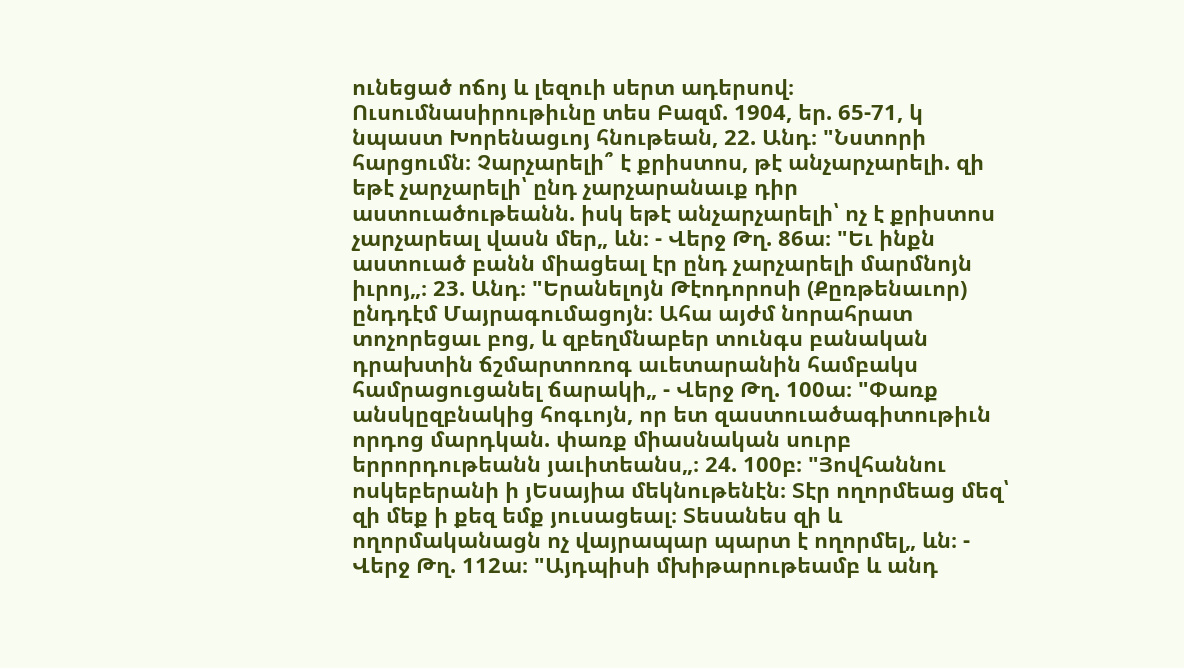ունեցած ոճոյ և լեզուի սերտ ադերսով։ Ուսումնասիրութիւնը տես Բազմ. 1904, եր. 65-71, կ նպաստ Խորենացւոյ հնութեան, 22. Անդ։ "Նստորի հարցումն։ Չարչարելի՞ է քրիստոս, թէ անչարչարելի. զի եթէ չարչարելի՝ ընդ չարչարանաւք դիր աստուածութեանն. իսկ եթէ անչարչարելի՝ ոչ է քրիստոս չարչարեալ վասն մեր„ ևն։ - Վերջ Թղ. 86ա։ "Եւ ինքն աստուած բանն միացեալ էր ընդ չարչարելի մարմնոյն իւրոյ„։ 23. Անդ։ "Երանելոյն Թէոդորոսի (Քըռթենաւոր) ընդդէմ Մայրագումացոյն։ Ահա այժմ նորահրատ տոչորեցաւ բոց, և զբեղմնաբեր տունգս բանական դրախտին ճշմարտոռոգ աւետարանին համբակս համրացուցանել ճարակի„ - Վերջ Թղ. 100ա։ "Փառք անսկըզբնակից հոգւոյն, որ ետ զաստուածագիտութիւն որդոց մարդկան. փառք միասնական սուրբ երրորդութեանն յաւիտեանս„։ 24. 100բ։ "Յովհաննու ոսկեբերանի ի յԵսայիա մեկնութենէն։ Տէր ողորմեաց մեզ՝ զի մեք ի քեզ եմք յուսացեալ։ Տեսանես զի և ողորմականացն ոչ վայրապար պարտ է ողորմել„ ևն։ - Վերջ Թղ. 112ա։ "Այդպիսի մխիթարութեամբ և անդ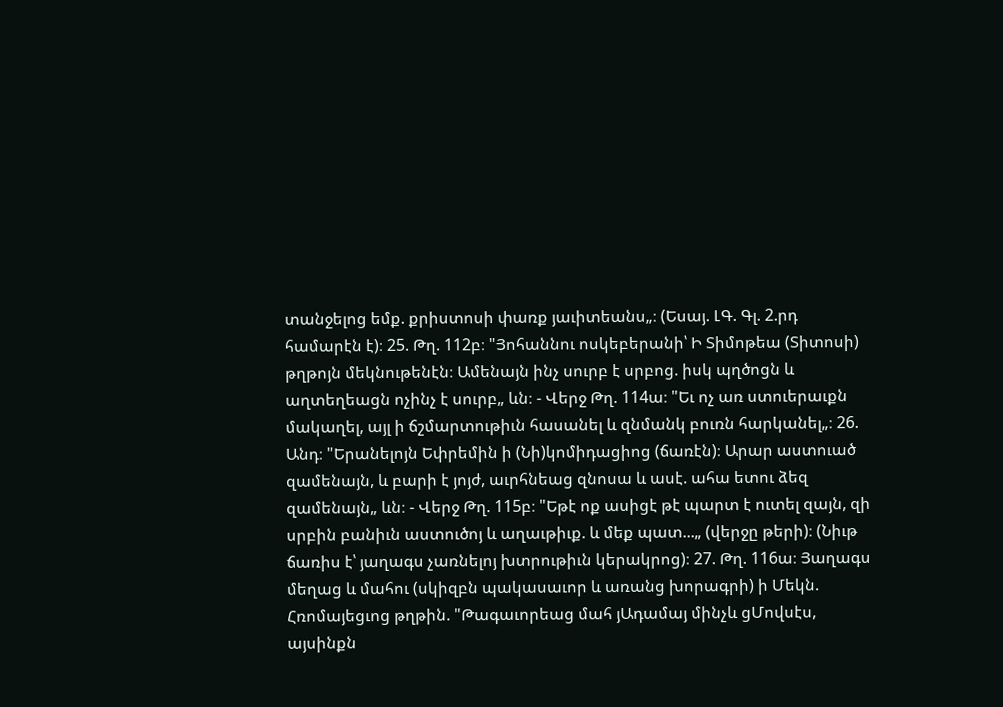տանջելոց եմք. քրիստոսի փառք յաւիտեանս„։ (Եսայ. ԼԳ. Գլ. 2.րդ համարէն է)։ 25. Թղ. 112բ։ "Յոհաննու ոսկեբերանի՝ Ի Տիմոթեա (Տիտոսի) թղթոյն մեկնութենէն։ Ամենայն ինչ սուրբ է սրբոց. իսկ պղծոցն և աղտեղեացն ոչինչ է սուրբ„ ևն։ - Վերջ Թղ. 114ա։ "Եւ ոչ առ ստուերաւքն մակաղել, այլ ի ճշմարտութիւն հասանել և զնմանկ բուռն հարկանել„։ 26. Անդ։ "Երանելոյն Եփրեմին ի (Նի)կոմիդացիոց (ճառէն)։ Արար աստուած զամենայն, և բարի է յոյժ, աւրհնեաց զնոսա և ասէ. ահա ետու ձեզ զամենայն„ ևն։ - Վերջ Թղ. 115բ։ "Եթէ ոք ասիցէ թէ պարտ է ուտել զայն, զի սրբին բանիւն աստուծոյ և աղաւթիւք. և մեք պատ...„ (վերջը թերի)։ (Նիւթ ճառիս է՝ յաղագս չառնելոյ խտրութիւն կերակրոց)։ 27. Թղ. 116ա։ Յաղագս մեղաց և մահու (սկիզբն պակասաւոր և առանց խորագրի) ի Մեկն. Հռոմայեցւոց թղթին. "Թագաւորեաց մահ յԱդամայ մինչև ցՄովսէս, այսինքն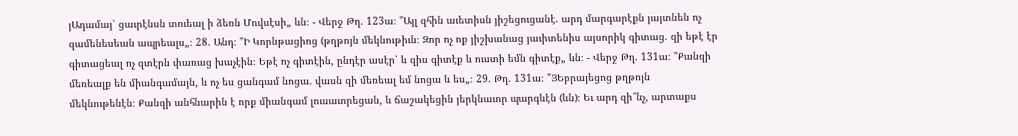յԱդամայ՝ ցաւրէնսն տուեալ ի ձեռն Մովսէսի„ ևն։ - Վերջ Թղ. 123ա։ "Այլ զհին աւետիսն յիշեցուցանէ. արդ մարգարէքն յայտնեն ոչ զամենեսեան ապրեալս„։ 28. Անդ։ "Ի Կորնթացիոց (թղթոյն մեկնութիւն։ Զոր ոչ ոք յիշխանաց յաւիտենիս այսորիկ գիտաց. զի եթէ էր գիտացեալ ոչ զտէրն փառաց խաչէին։ Եթէ ոչ գիտէին, ընդէր ասէր՝ և զիս գիտէք և ուստի եմն գիտէք„ ևն։ - Վերջ Թղ. 131ա։ "Քանզի մեռեալք են միանգամայն, և ոչ ես ցանգամ նոցա. վասն զի մեռեալ եմ նոցա և ես„։ 29. Թղ. 131ա։ "ՅԵբրայեցոց թղթոյն մեկնութենէն։ Քանզի անհնարին է որք միանգամ լուսաւորեցան, և ճաշակեցին յերկնաւոր պարգևէն (ևն)։ Եւ արդ զի՞նչ, արտաքս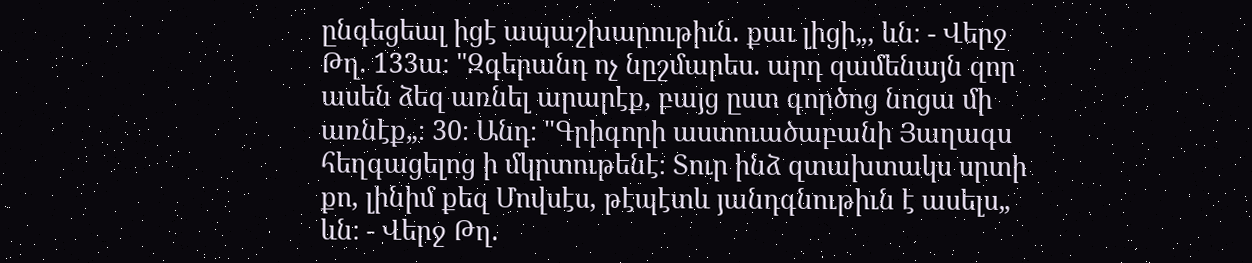ընգեցեալ իցէ ապաշխարութիւն. քաւ լիցի„, ևն։ - Վերջ Թղ. 133ա։ "Զգերանդ ոչ նըշմարես. արդ զամենայն զոր ասեն ձեզ առնել արարէք, բայց ըստ գործոց նոցա մի առնէք„։ 30։ Անդ։ "Գրիգորի աստուածաբանի Յաղագս հեղգացելոց ի մկրտութենէ։ Տուր ինձ զտախտակս սրտի քո, լինիմ քեզ Մովսէս, թէպէտև յանդգնութիւն է ասելս„ ևն։ - Վերջ Թղ.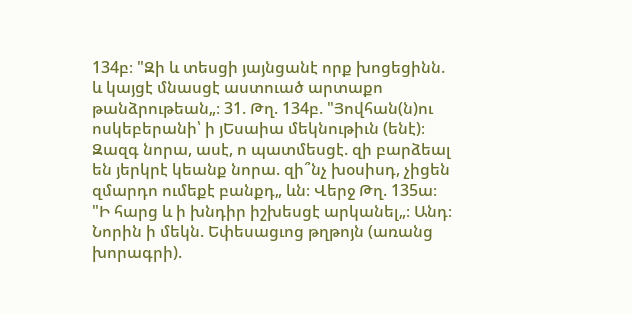134բ։ "Զի և տեսցի յայնցանէ որք խոցեցինն. և կայցէ մնասցէ աստուած արտաքո թանձրութեան„։ 31. Թղ. 134բ. "Յովհան(ն)ու ոսկեբերանի՝ ի յԵսաիա մեկնութիւն (ենէ)։ Զազգ նորա, ասէ, ո պատմեսցէ. զի բարձեալ են յերկրէ կեանք նորա. զի՞նչ խօսիսդ, չիցեն զմարդո ումեքէ բանքդ„ ևն։ Վերջ Թղ. 135ա։ "Ի հարց և ի խնդիր իշխեսցէ արկանել„։ Անդ։ Նորին ի մեկն. Եփեսացւոց թղթոյն (առանց խորագրի).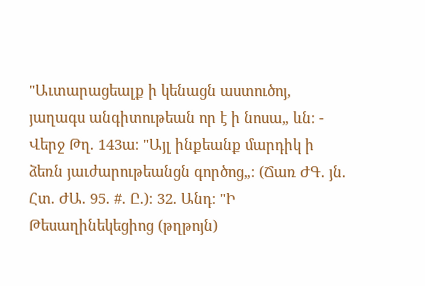"Աւտարացեալք ի կենացն աստուծոյ, յաղագս անգիտութեան որ է ի նոսա„ ևն։ - Վերջ Թղ. 143ա։ "Այլ ինքեանք մարդիկ ի ձեռն յաւժարութեանցն գործոց„։ (Ճառ ԺԳ. յն. Հտ. ԺԱ. 95. #. Ը.)։ 32. Անդ։ "Ի Թեսաղինեկեցիոց (թղթոյն)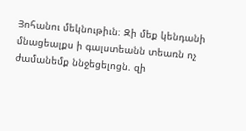Յոհանու մեկնութիւն։ Զի մեք կենդանի մնացեալքս ի գալստեանն տեառն ոչ ժամանեմք ննջեցելոցն. զի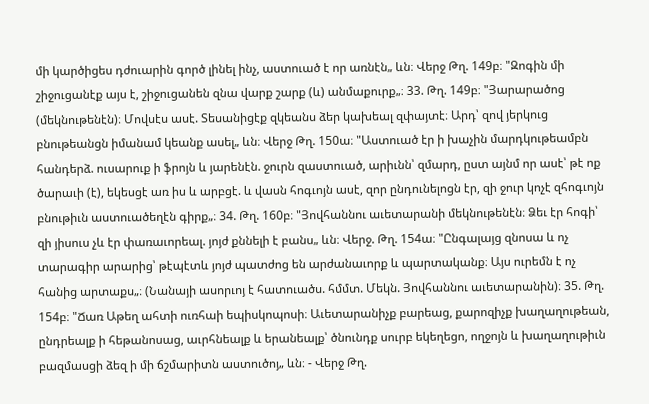մի կարծիցես դժուարին գործ լինել ինչ, աստուած է որ առնէն„ ևն։ Վերջ Թղ. 149բ։ "Զոգին մի շիջուցանէք այս է, շիջուցանեն զնա վարք շարք (և) անմաքուրք„։ 33. Թղ. 149բ։ "Յարարածոց (մեկնութենէն)։ Մովսէս ասէ. Տեսանիցէք զկեանս ձեր կախեալ զփայտէ։ Արդ՝ զով յերկուց բնութեանցն իմանամ կեանք ասել„ ևն։ Վերջ Թղ. 150ա։ "Աստուած էր ի խաչին մարդկութեամբն հանդերձ. ուսարուք ի ֆրոյն և յարենէն. ջուրն զաստուած, արիւնն՝ զմարդ, ըստ այնմ որ ասէ՝ թէ ոք ծարաւի (է), եկեսցէ առ իս և արբցէ. և վասն հոգւոյն ասէ, զոր ընդունելոցն էր, զի ջուր կոչէ զհոգւոյն բնութիւն աստուածեղէն գիրք„։ 34. Թղ. 160բ։ "Յովհաննու աւետարանի մեկնութենէն։ Ձեւ էր հոգի՝ զի յիսուս չև էր փառաւորեալ. յոյժ քննելի է բանս„ ևն։ Վերջ. Թղ. 154ա։ "Ընգալայց զնոսա և ոչ տարագիր արարից՝ թէպէտև յոյժ պատժոց են արժանաւորք և պարտականք։ Այս ուրեմն է ոչ հանից արտաքս„։ (Նանայի ասորւոյ է հատուածս. հմմտ. Մեկն. Յովհաննու աւետարանին)։ 35. Թղ. 154բ։ "Ճառ Աթեղ ահտի ուռհաի եպիսկոպոսի։ Աւետարանիչք բարեաց, քարոզիչք խաղաղութեան, ընդրեալք ի հեթանոսաց, աւրհնեալք և երանեալք՝ ծնունդք սուրբ եկեղեցո, ողջոյն և խաղաղութիւն բազմասցի ձեզ ի մի ճշմարիտն աստուծոյ„ ևն։ - Վերջ Թղ.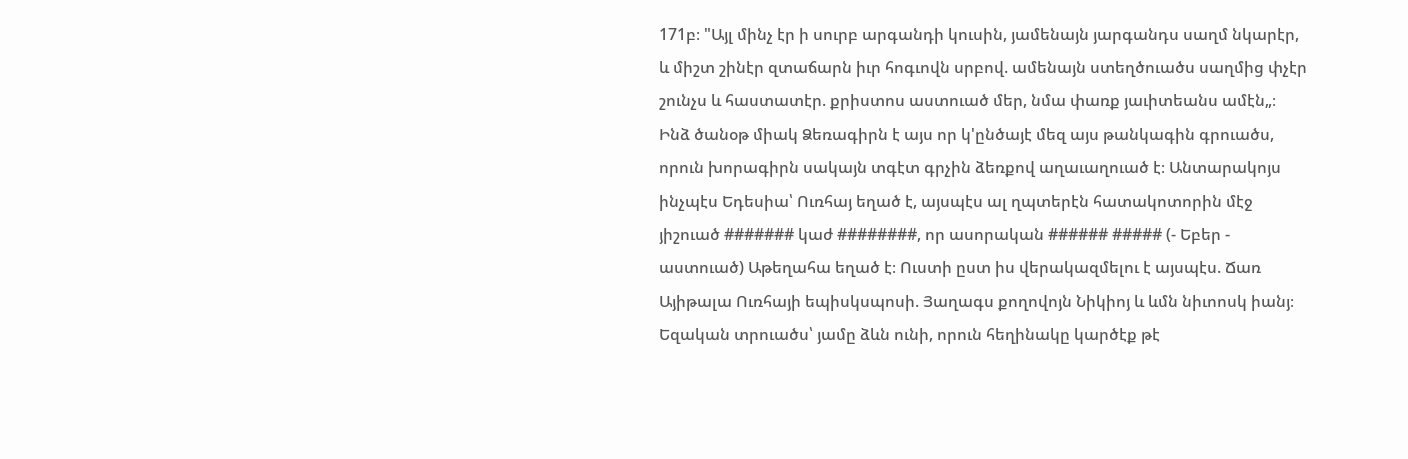171բ։ "Այլ մինչ էր ի սուրբ արգանդի կուսին, յամենայն յարգանդս սաղմ նկարէր, և միշտ շինէր զտաճարն իւր հոգւովն սրբով. ամենայն ստեղծուածս սաղմից փչէր շունչս և հաստատէր. քրիստոս աստուած մեր, նմա փառք յաւիտեանս ամէն„։ Ինձ ծանօթ միակ Ձեռագիրն է այս որ կ'ընծայէ մեզ այս թանկագին գրուածս, որուն խորագիրն սակայն տգէտ գրչին ձեռքով աղաւաղուած է։ Անտարակոյս ինչպէս Եդեսիա՝ Ուռհայ եղած է, այսպէս ալ ղպտերէն հատակոտորին մէջ յիշուած ####### կաժ ########, որ ասորական ###### ##### (- Եբեր - աստուած) Աթեղահա եղած է։ Ուստի ըստ իս վերակազմելու է այսպէս. Ճառ Այիթալա Ուռհայի եպիսկսպոսի. Յաղագս քողովոյն Նիկիոյ և ևմն նիւոոսկ իանյ։ Եզական տրուածս՝ յամը ձևն ունի, որուն հեղինակը կարծէք թէ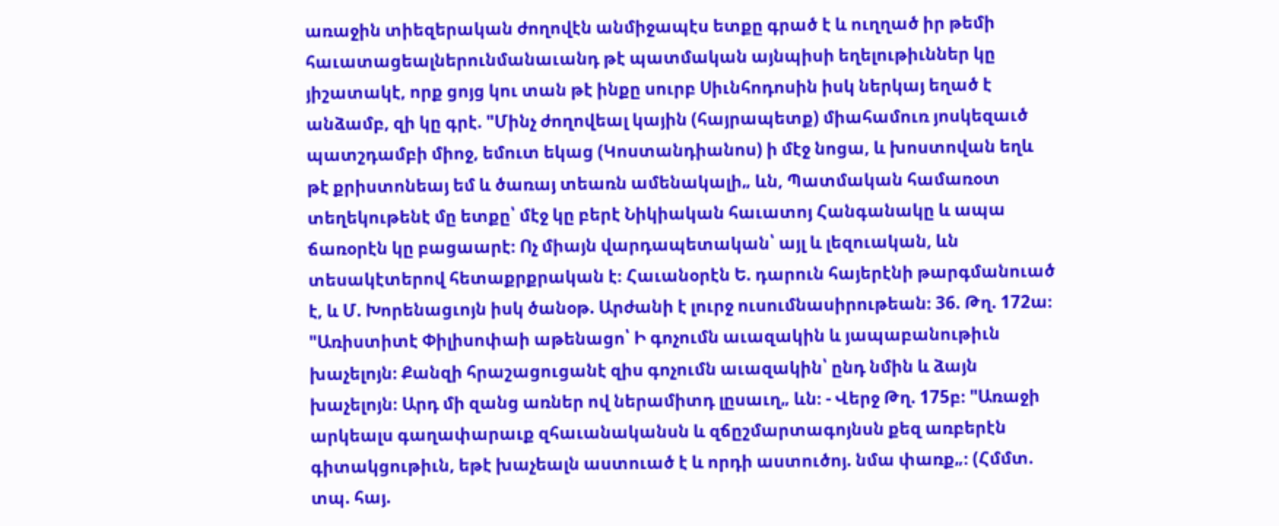առաջին տիեզերական ժողովէն անմիջապէս ետքը գրած է և ուղղած իր թեմի հաւատացեալներունմանաւանդ թէ պատմական այնպիսի եղելութիւններ կը յիշատակէ, որք ցոյց կու տան թէ ինքը սուրբ Սիւնհոդոսին իսկ ներկայ եղած է անձամբ, զի կը գրէ. "Մինչ ժողովեալ կային (հայրապետք) միահամուռ յոսկեզաւծ պատշդամբի միոջ, եմուտ եկաց (Կոստանդիանոս) ի մէջ նոցա, և խոստովան եղև թէ քրիստոնեայ եմ և ծառայ տեառն ամենակալի„ ևն, Պատմական համառօտ տեղեկութենէ մը ետքը՝ մէջ կը բերէ Նիկիական հաւատոյ Հանգանակը և ապա ճառօրէն կը բացաարէ։ Ոչ միայն վարդապետական՝ այլ և լեզուական, ևն տեսակէտերով հետաքրքրական է։ Հաւանօրէն Ե. դարուն հայերէնի թարգմանուած է, և Մ. Խորենացւոյն իսկ ծանօթ. Արժանի է լուրջ ուսումնասիրութեան։ 36. Թղ. 172ա։ "Առիստիտէ Փիլիսոփաի աթենացո՝ Ի գոչումն աւազակին և յապաբանութիւն խաչելոյն։ Քանզի հրաշացուցանէ զիս գոչումն աւազակին՝ ընդ նմին և ձայն խաչելոյն։ Արդ մի զանց առներ ով ներամիտդ լըսաւղ„ ևն։ - Վերջ Թղ. 175բ։ "Առաջի արկեալս գաղափարաւք զհաւանականսն և զճըշմարտագոյնսն քեզ առբերէն գիտակցութիւն, եթէ խաչեալն աստուած է և որդի աստուծոյ. նմա փառք„։ (Հմմտ. տպ. հայ.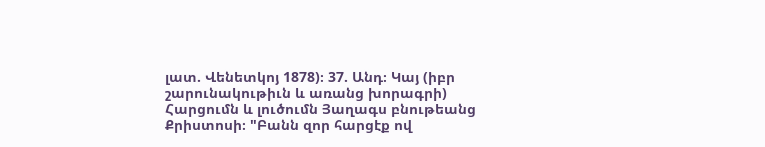լատ. Վենետկոյ 1878)։ 37. Անդ։ Կայ (իբր շարունակութիւն և առանց խորագրի) Հարցումն և լուծումն Յաղագս բնութեանց Քրիստոսի։ "Բանն զոր հարցէք ով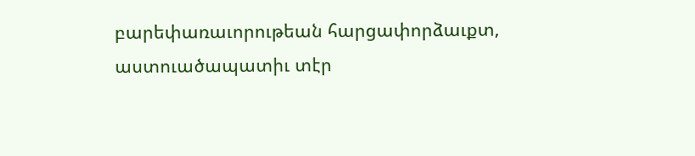բարեփառաւորութեան հարցափորձաւքտ, աստուածապատիւ տէր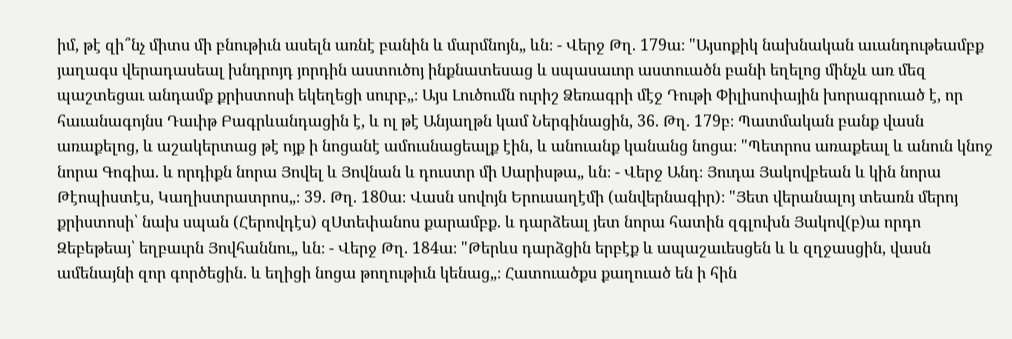իմ, թէ զի՞նչ միտս մի բնութիւն ասելն առնէ բանին և մարմնոյն„ ևն։ - Վերջ Թղ. 179ա։ "Այսոքիկ նախնական աւանդութեամբք յաղագս վերադասեալ խնդրոյդ յորդին աստուծոյ ինքնատեսաց և սպասաւոր աստուածն բանի եղելոց մինչև առ մեզ պաշտեցաւ անդամք քրիստոսի եկեղեցի սուրբ„։ Այս Լուծումն ուրիշ Ձեռագրի մէջ Դութի Փիլիսոփային խորագրուած է, որ հաւանագոյնս Դաւիթ Բագրևանդացին է, և ոլ թէ Անյաղթն կամ Ներգինացին, 36. Թղ. 179բ։ Պատմական բանք վասն առաքելոց, և աշակերտաց թէ ոյք ի նոցանէ ամուսնացեալք էին, և անուանք կանանց նոցա։ "Պետրոս առաքեալ և անուն կնոջ նորա Գոգիա. և որդիքն նորա Յովել և Յովնան և դուստր մի Սարիսթա„ ևն։ - Վերջ Անդ։ Յուդա Յակովբեան և կին նորա Թէոպիստէս, Կաղիստրատրոս„։ 39. Թղ. 180ա։ Վասն սովոյն Երուսաղէմի (անվերնագիր)։ "Յետ վերանալոյ տեառն մերոյ քրիստոսի՝ նախ սպան (Հերովդէս) զՍտեփանոս քարամբք. և դարձեալ յետ նորա հատին զգլուխն Յակով(բ)ա որդո Զեբեթեայ՝ եղբաւրն Յովհաննու„ ևն։ - Վերջ Թղ. 184ա։ "Թերևս դարձցին երբէք և ապաշաւեսցեն և և զղջասցին, վասն ամենայնի զոր գործեցին. և եղիցի նոցա թողութիւն կենաց„։ Հատուածքս քաղուած են ի հին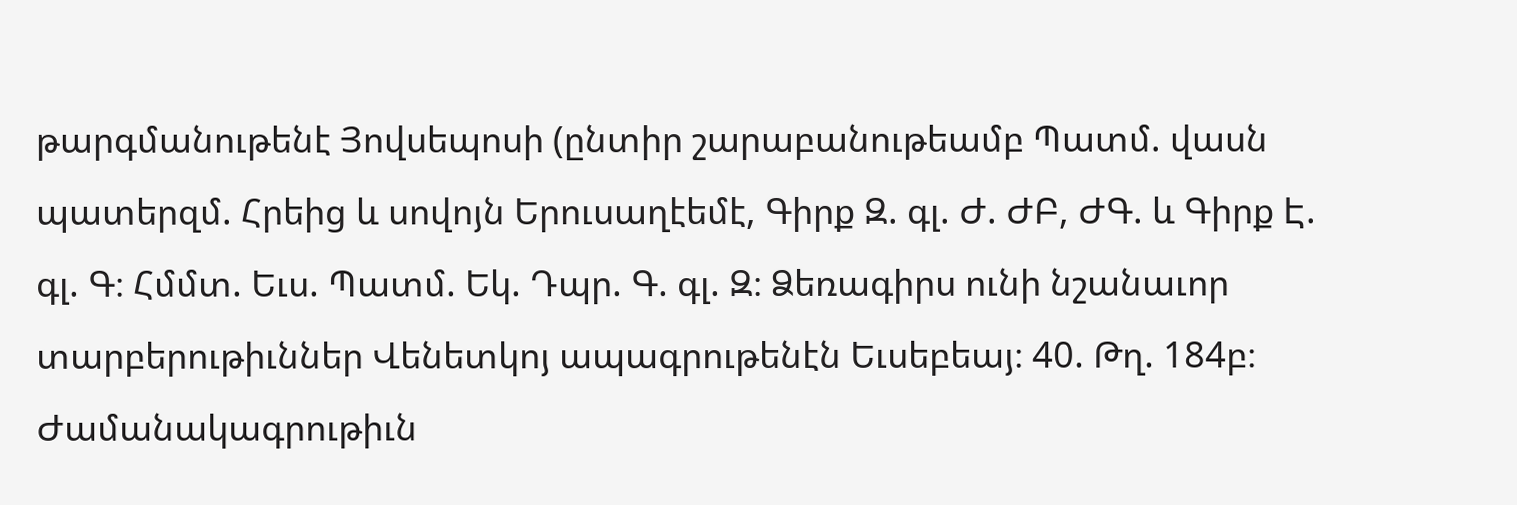թարգմանութենէ Յովսեպոսի (ընտիր շարաբանութեամբ Պատմ. վասն պատերզմ. Հրեից և սովոյն Երուսաղէեմէ, Գիրք Զ. գլ. Ժ. ԺԲ, ԺԳ. և Գիրք Է. գլ. Գ։ Հմմտ. Եւս. Պատմ. Եկ. Դպր. Գ. գլ. Զ։ Ձեռագիրս ունի նշանաւոր տարբերութիւններ Վենետկոյ ապագրութենէն Եւսեբեայ։ 40. Թղ. 184բ։ Ժամանակագրութիւն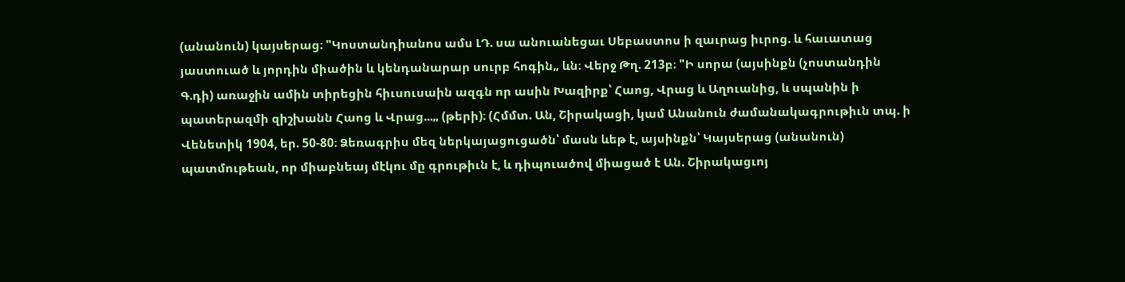(անանուն) կայսերաց։ "Կոստանդիանոս ամս ԼԴ. սա անուանեցաւ Սեբաստոս ի զաւրաց իւրոց. և հաւատաց յաստուած և յորդին միածին և կենդանարար սուրբ հոգին„ ևն։ Վերջ Թղ. 213բ։ "Ի սորա (այսինքն (չոստանդին Գ.դի) առաջին ամին տիրեցին հիւսուսաին ազգն որ ասին Խազիրք՝ Հաոց, Վրաց և Աղուանից, և սպանին ի պատերազմի զիշխանն Հաոց և Վրաց...„ (թերի)։ (Հմմտ. Ան, Շիրակացի, կամ Անանուն ժամանակագրութիւն տպ. ի Վենետիկ 1904, եր. 50-80։ Ձեռագրիս մեզ ներկայացուցածն՝ մասն ևեթ է, այսինքն՝ Կայսերաց (անանուն) պատմութեան, որ միաբնեայ մէկու մը գրութիւն է, և դիպուածով միացած է Ան. Շիրակացւոյ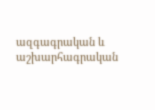ազգագրական և աշխարհագրական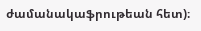ժամանակաֆրութեան հետ)։